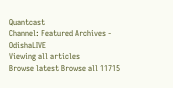Quantcast
Channel: Featured Archives - OdishaLIVE
Viewing all articles
Browse latest Browse all 11715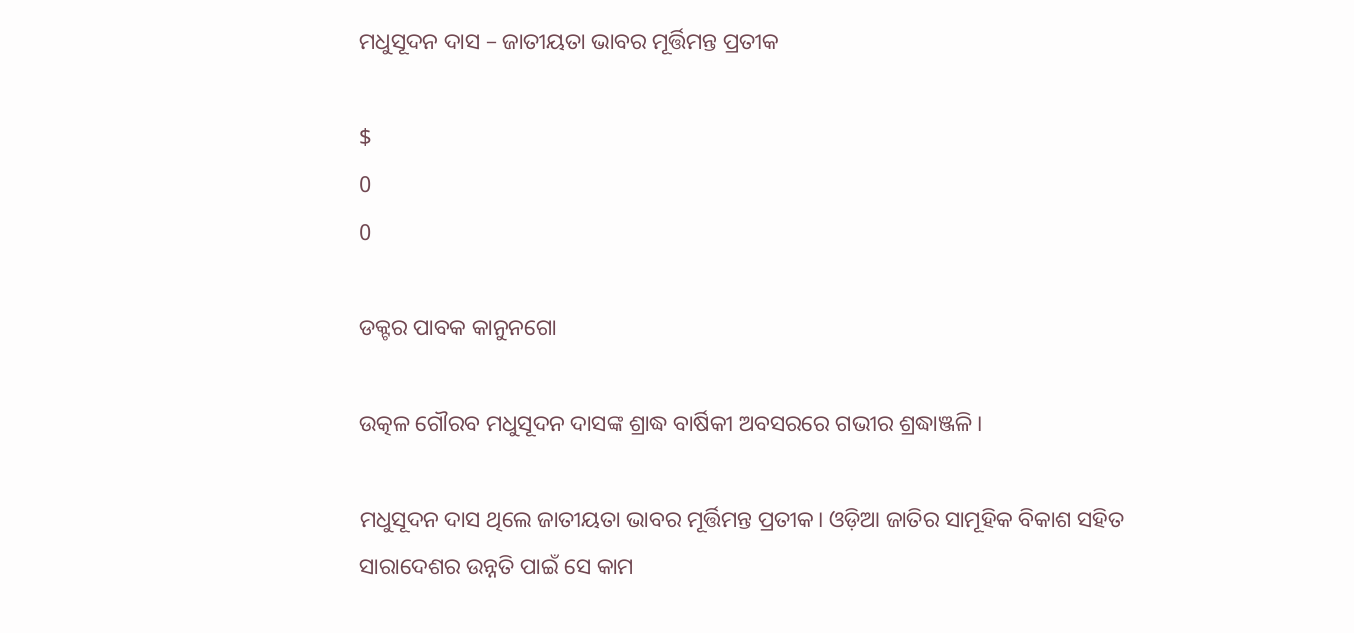ମଧୁସୂଦନ ଦାସ – ଜାତୀୟତା ଭାବର ମୂର୍ତ୍ତିମନ୍ତ ପ୍ରତୀକ

$
0
0

ଡକ୍ଟର ପାବକ କାନୁନଗୋ

ଉତ୍କଳ ଗୌରବ ମଧୁସୂଦନ ଦାସଙ୍କ ଶ୍ରାଦ୍ଧ ବାର୍ଷିକୀ ଅବସରରେ ଗଭୀର ଶ୍ରଦ୍ଧାଞ୍ଜଳି।

ମଧୁସୂଦନ ଦାସ ଥିଲେ ଜାତୀୟତା ଭାବର ମୂର୍ତ୍ତିମନ୍ତ ପ୍ରତୀକ। ଓଡ଼ିଆ ଜାତିର ସାମୂହିକ ବିକାଶ ସହିତ ସାରାଦେଶର ଉନ୍ନତି ପାଇଁ ସେ କାମ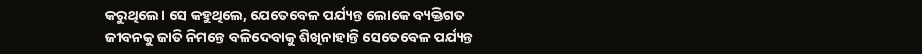କରୁଥିଲେ। ସେ କହୁଥିଲେ, ଯେତେବେଳ ପର୍ଯ୍ୟନ୍ତ ଲୋକେ ବ୍ୟକ୍ତିଗତ ଜୀବନକୁ ଜାତି ନିମନ୍ତେ ବଳିଦେବାକୁ ଶିଖିନାହାନ୍ତି ସେତେବେଳ ପର୍ଯ୍ୟନ୍ତ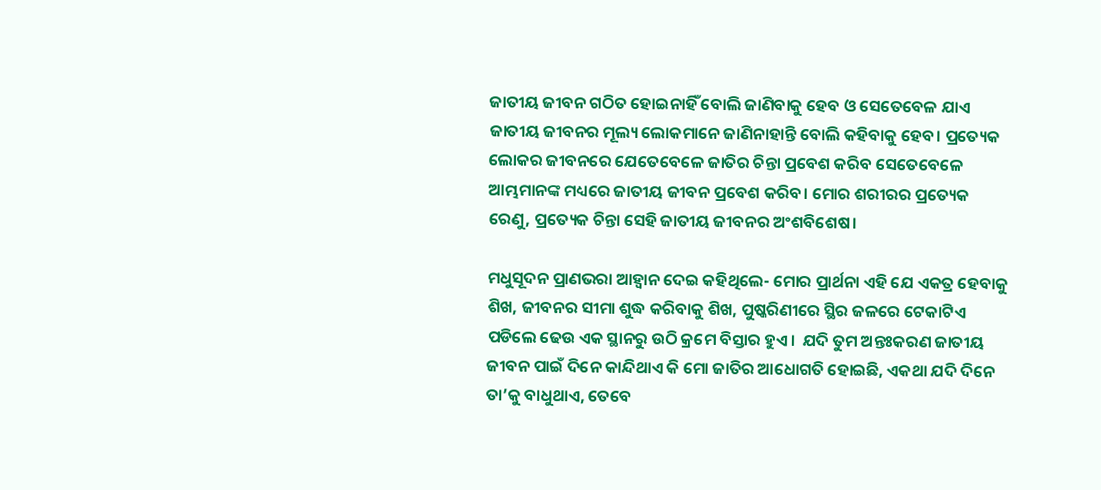ଜାତୀୟ ଜୀବନ ଗଠିତ ହୋଇନାହିଁ ବୋଲି ଜାଣିବାକୁ ହେବ ଓ ସେତେବେଳ ଯାଏ ଜାତୀୟ ଜୀବନର ମୂଲ୍ୟ ଲୋକମାନେ ଜାଣିନାହାନ୍ତି ବୋଲି କହିବାକୁ ହେବ। ପ୍ରତ୍ୟେକ ଲୋକର ଜୀବନରେ ଯେତେବେଳେ ଜାତିର ଚିନ୍ତା ପ୍ରବେଶ କରିବ ସେତେବେଳେ ଆମ୍ଭମାନଙ୍କ ମଧ୍ୟରେ ଜାତୀୟ ଜୀବନ ପ୍ରବେଶ କରିବ। ମୋର ଶରୀରର ପ୍ରତ୍ୟେକ ରେଣୁ, ପ୍ରତ୍ୟେକ ଚିନ୍ତା ସେହି ଜାତୀୟ ଜୀବନର ଅଂଶବିଶେଷ।

ମଧୁସୂଦନ ପ୍ରାଣଭରା ଆହ୍ୱାନ ଦେଇ କହିଥିଲେ- ମୋର ପ୍ରାର୍ଥନା ଏହି ଯେ ଏକତ୍ର ହେବାକୁ ଶିଖ, ଜୀବନର ସୀମା ଶୁଦ୍ଧ କରିବାକୁ ଶିଖ, ପୁଷ୍କରିଣୀରେ ସ୍ଥିର ଜଳରେ ଟେକାଟିଏ ପଡିଲେ ଢେଉ ଏକ ସ୍ଥାନରୁ ଉଠି କ୍ରମେ ବିସ୍ତାର ହୁଏ।  ଯଦି ତୁମ ଅନ୍ତଃକରଣ ଜାତୀୟ ଜୀବନ ପାଇଁ ଦିନେ କାନ୍ଦିଥାଏ କି ମୋ ଜାତିର ଆଧୋଗତି ହୋଇଛି, ଏକଥା ଯଦି ଦିନେ ତା’କୁ ବାଧୁଥାଏ, ତେବେ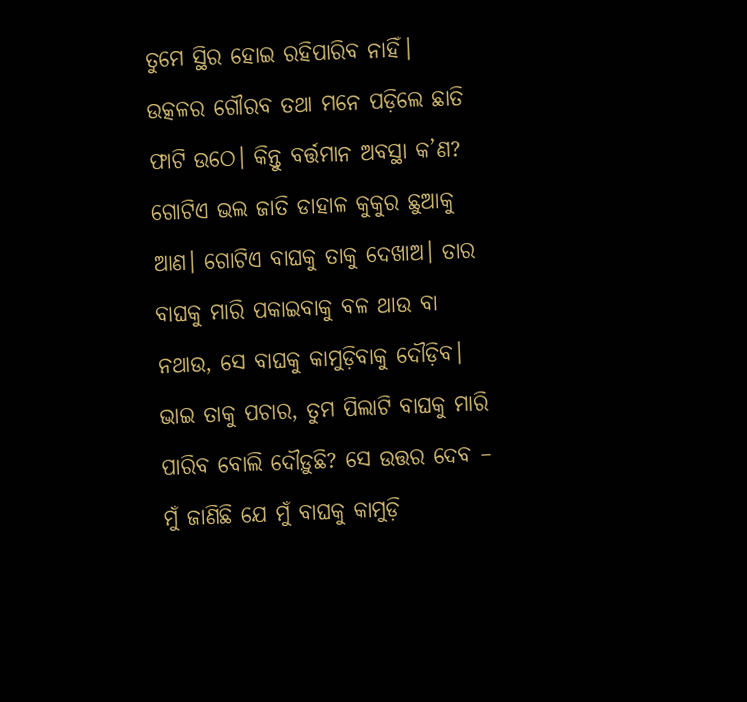ତୁମେ ସ୍ଥିର ହୋଇ ରହିପାରିବ ନାହିଁ। ଉତ୍କଳର ଗୌରବ ତଥା ମନେ ପଡ଼ିଲେ ଛାତି ଫାଟି ଉଠେ। କିନ୍ତୁ ବର୍ତ୍ତମାନ ଅବସ୍ଥା କ’ଣ? ଗୋଟିଏ ଭଲ ଜାତି ଡାହାଳ କୁକୁର ଛୁଆକୁ ଆଣ। ଗୋଟିଏ ବାଘକୁ ତାକୁ ଦେଖାଅ। ତାର ବାଘକୁ ମାରି ପକାଇବାକୁ ବଳ ଥାଉ ବା ନଥାଉ, ସେ ବାଘକୁ କାମୁଡ଼ିବାକୁ ଦୌଡ଼ିବ। ଭାଇ ତାକୁ ପଚାର, ତୁମ ପିଲାଟି ବାଘକୁ ମାରି ପାରିବ ବୋଲି ଦୌଡ଼ୁଛି? ସେ ଉତ୍ତର ଦେବ – ମୁଁ ଜାଣିଛି ଯେ ମୁଁ ବାଘକୁ କାମୁଡ଼ି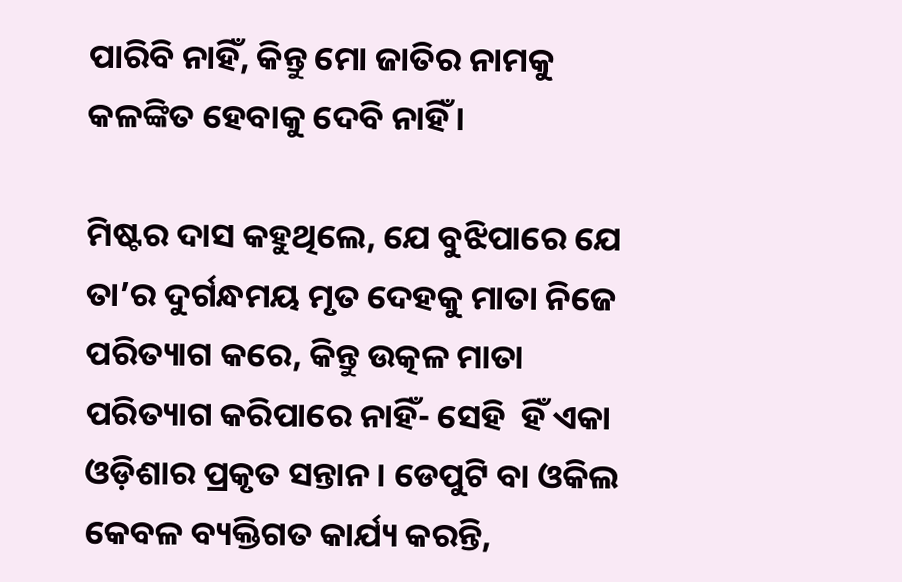ପାରିବି ନାହିଁ, କିନ୍ତୁ ମୋ ଜାତିର ନାମକୁ କଳଙ୍କିତ ହେବାକୁ ଦେବି ନାହିଁ।

ମିଷ୍ଟର ଦାସ କହୁଥିଲେ, ଯେ ବୁଝିପାରେ ଯେ ତା’ର ଦୁର୍ଗନ୍ଧମୟ ମୃତ ଦେହକୁ ମାତା ନିଜେ ପରିତ୍ୟାଗ କରେ, କିନ୍ତୁ ଉତ୍କଳ ମାତା ପରିତ୍ୟାଗ କରିପାରେ ନାହିଁ- ସେହି  ହିଁ ଏକା ଓଡ଼ିଶାର ପ୍ରକୃତ ସନ୍ତାନ। ଡେପୁଟି ବା ଓକିଲ କେବଳ ବ୍ୟକ୍ତିଗତ କାର୍ଯ୍ୟ କରନ୍ତି,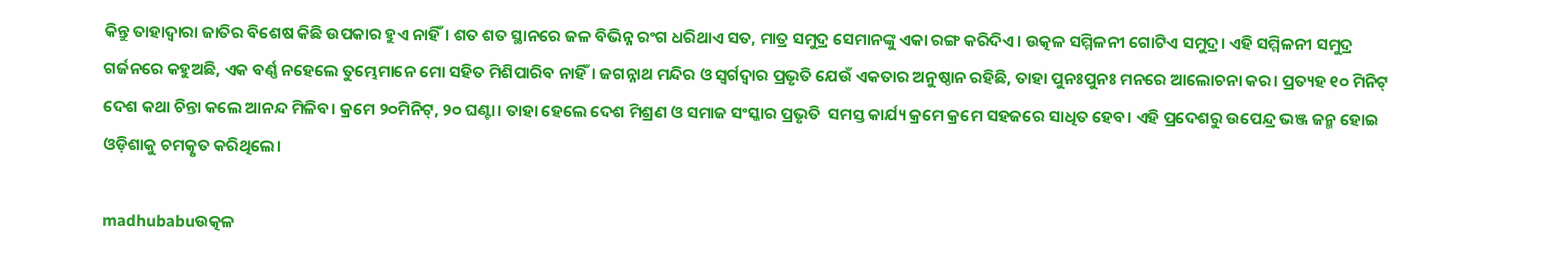କିନ୍ତୁ ତାହାଦ୍ୱାରା ଜାତିର ବିଶେଷ କିଛି ଉପକାର ହୁଏ ନାହିଁ। ଶତ ଶତ ସ୍ଥାନରେ ଜଳ ବିଭିନ୍ନ ରଂଗ ଧରିଥାଏ ସତ, ମାତ୍ର ସମୁଦ୍ର ସେମାନଙ୍କୁ ଏକା ରଙ୍ଗ କରିଦିଏ। ଉତ୍କଳ ସମ୍ମିଳନୀ ଗୋଟିଏ ସମୁଦ୍ର। ଏହି ସମ୍ମିଳନୀ ସମୁଦ୍ର  ଗର୍ଜନରେ କହୁଅଛି, ଏକ ବର୍ଣ୍ଣ ନହେଲେ ତୁମ୍ଭେମାନେ ମୋ ସହିତ ମିଶିପାରିବ ନାହିଁ। ଜଗନ୍ନାଥ ମନ୍ଦିର ଓ ସ୍ୱର୍ଗଦ୍ୱାର ପ୍ରଭୃତି ଯେଉଁ ଏକତାର ଅନୁଷ୍ଠାନ ରହିଛି, ତାହା ପୁନଃପୁନଃ ମନରେ ଆଲୋଚନା କର। ପ୍ରତ୍ୟହ ୧୦ ମିନିଟ୍ ଦେଶ କଥା ଚିନ୍ତା କଲେ ଆନନ୍ଦ ମିଳିବ। କ୍ରମେ ୨୦ମିନିଟ୍, ୨୦ ଘଣ୍ଟା। ତାହା ହେଲେ ଦେଶ ମିଶ୍ରଣ ଓ ସମାଜ ସଂସ୍କାର ପ୍ରଭୃତି  ସମସ୍ତ କାର୍ଯ୍ୟ କ୍ରମେ କ୍ରମେ ସହଜରେ ସାଧିତ ହେବ। ଏହି ପ୍ରଦେଶରୁ ଉପେନ୍ଦ୍ର ଭଞ୍ଜ ଜନ୍ମ ହୋଇ ଓଡ଼ିଶାକୁ ଚମତ୍କୃତ କରିଥିଲେ।

madhubabuଉତ୍କଳ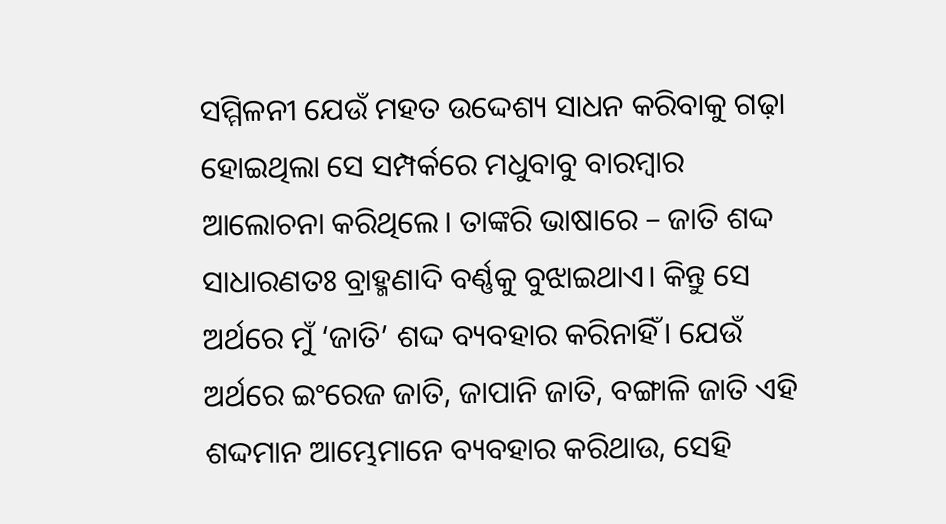ସମ୍ମିଳନୀ ଯେଉଁ ମହତ ଉଦ୍ଦେଶ୍ୟ ସାଧନ କରିବାକୁ ଗଢ଼ା ହୋଇଥିଲା ସେ ସମ୍ପର୍କରେ ମଧୁବାବୁ ବାରମ୍ବାର ଆଲୋଚନା କରିଥିଲେ। ତାଙ୍କରି ଭାଷାରେ – ଜାତି ଶଦ୍ଦ ସାଧାରଣତଃ ବ୍ରାହ୍ମଣାଦି ବର୍ଣ୍ଣକୁ ବୁଝାଇଥାଏ। କିନ୍ତୁ ସେ ଅର୍ଥରେ ମୁଁ ‘ଜାତି’ ଶଦ୍ଦ ବ୍ୟବହାର କରିନାହିଁ। ଯେଉଁ ଅର୍ଥରେ ଇଂରେଜ ଜାତି, ଜାପାନି ଜାତି, ବଙ୍ଗାଳି ଜାତି ଏହି ଶଦ୍ଦମାନ ଆମ୍ଭେମାନେ ବ୍ୟବହାର କରିଥାଉ, ସେହି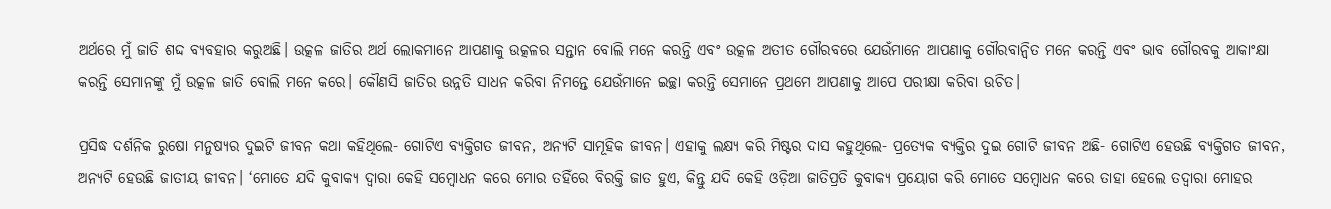ଅର୍ଥରେ ମୁଁ ଜାତି ଶଦ୍ଦ ବ୍ୟବହାର କରୁଅଛି। ଉତ୍କଳ ଜାତିର ଅର୍ଥ ଲୋକମାନେ ଆପଣାକୁ ଉତ୍କଳର ସନ୍ତାନ ବୋଲି ମନେ କରନ୍ତି ଏବଂ ଉତ୍କଳ ଅତୀତ ଗୌରବରେ ଯେଉଁମାନେ ଆପଣାକୁ ଗୌରବାନ୍ୱିତ ମନେ କରନ୍ତି ଏବଂ ଭାବ ଗୌରବକୁ ଆକାଂକ୍ଷା କରନ୍ତି ସେମାନଙ୍କୁ ମୁଁ ଉତ୍କଳ ଜାତି ବୋଲି ମନେ କରେ। କୌଣସି ଜାତିର ଉନ୍ନତି ସାଧନ କରିବା ନିମନ୍ତେ ଯେଉଁମାନେ ଇଚ୍ଛା କରନ୍ତି ସେମାନେ ପ୍ରଥମେ ଆପଣାକୁ ଆପେ ପରୀକ୍ଷା କରିବା ଉଚିତ।

ପ୍ରସିଦ୍ଧ ଦର୍ଶନିକ ରୁଷୋ ମନୁଷ୍ୟର ଦୁଇଟି ଜୀବନ କଥା କହିଥିଲେ- ଗୋଟିଏ ବ୍ୟକ୍ତିଗତ ଜୀବନ, ଅନ୍ୟଟି ସାମୂହିକ ଜୀବନ। ଏହାକୁ ଲକ୍ଷ୍ୟ କରି ମିଷ୍ଟର ଦାସ କହୁଥିଲେ- ପ୍ରତ୍ୟେକ ବ୍ୟକ୍ତିର ଦୁଇ ଗୋଟି ଜୀବନ ଅଛି- ଗୋଟିଏ ହେଉଛି ବ୍ୟକ୍ତିଗତ ଜୀବନ, ଅନ୍ୟଟି ହେଉଛି ଜାତୀୟ ଜୀବନ। ‘ମୋତେ ଯଦି କୁବାକ୍ୟ ଦ୍ୱାରା କେହି ସମ୍ବୋଧନ କରେ ମୋର ତହିଁରେ ବିରକ୍ତି ଜାତ ହୁଏ, କିନ୍ତୁ ଯଦି କେହି ଓଡ଼ିଆ ଜାତିପ୍ରତି କୁବାକ୍ୟ ପ୍ରୟୋଗ କରି ମୋତେ ସମ୍ବୋଧନ କରେ ତାହା ହେଲେ ତଦ୍ୱାରା ମୋହର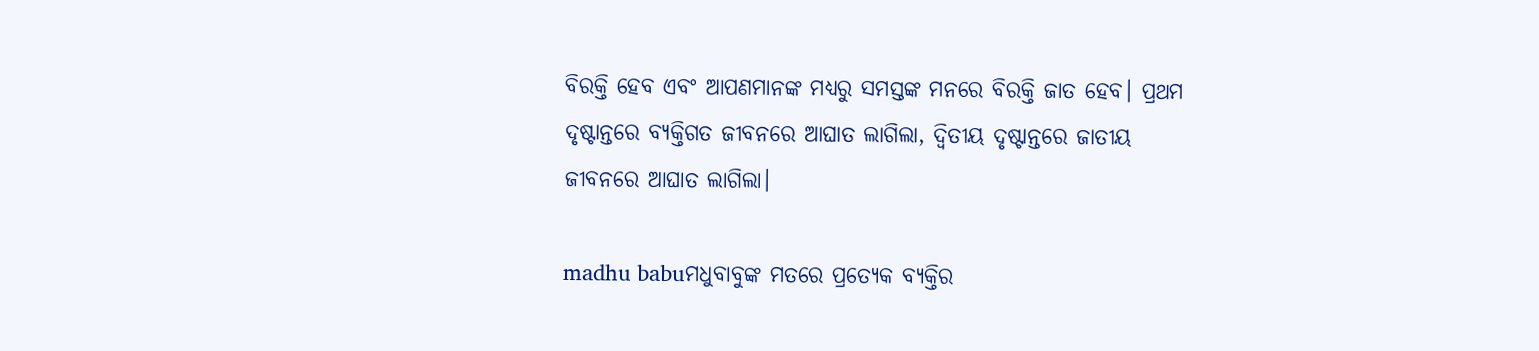ବିରକ୍ତି ହେବ ଏବଂ ଆପଣମାନଙ୍କ ମଧ୍ୟରୁ ସମସ୍ତଙ୍କ ମନରେ ବିରକ୍ତି ଜାତ ହେବ। ପ୍ରଥମ ଦୃଷ୍ଟାନ୍ତରେ ବ୍ୟକ୍ତିଗତ ଜୀବନରେ ଆଘାତ ଲାଗିଲା, ଦ୍ୱିତୀୟ ଦୃଷ୍ଟାନ୍ତରେ ଜାତୀୟ ଜୀବନରେ ଆଘାତ ଲାଗିଲା।

madhu babuମଧୁବାବୁଙ୍କ ମତରେ ପ୍ରତ୍ୟେକ ବ୍ୟକ୍ତିର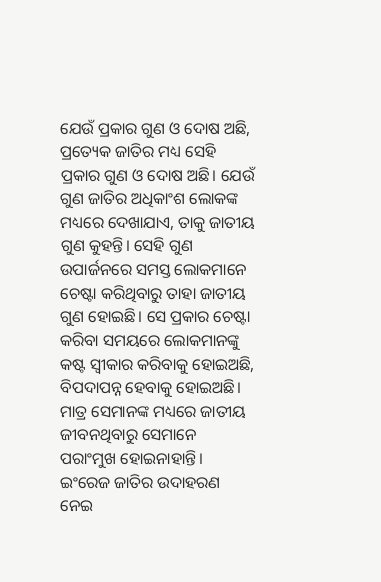ଯେଉଁ ପ୍ରକାର ଗୁଣ ଓ ଦୋଷ ଅଛି, ପ୍ରତ୍ୟେକ ଜାତିର ମଧ୍ୟ ସେହି ପ୍ରକାର ଗୁଣ ଓ ଦୋଷ ଅଛି। ଯେଉଁ ଗୁଣ ଜାତିର ଅଧିକାଂଶ ଲୋକଙ୍କ ମଧ୍ୟରେ ଦେଖାଯାଏ, ତାକୁ ଜାତୀୟ ଗୁଣ କୁହନ୍ତି। ସେହି ଗୁଣ ଉପାର୍ଜନରେ ସମସ୍ତ ଲୋକମାନେ ଚେଷ୍ଟା କରିଥିବାରୁ ତାହା ଜାତୀୟ ଗୁଣ ହୋଇଛି। ସେ ପ୍ରକାର ଚେଷ୍ଟା କରିବା ସମୟରେ ଲୋକମାନଙ୍କୁ କଷ୍ଟ ସ୍ୱୀକାର କରିବାକୁ ହୋଇଅଛି, ବିପଦାପନ୍ନ ହେବାକୁ ହୋଇଅଛି। ମାତ୍ର ସେମାନଙ୍କ ମଧ୍ୟରେ ଜାତୀୟ ଜୀବନଥିବାରୁ ସେମାନେ  ପରାଂମୁଖ ହୋଇନାହାନ୍ତି। ଇଂରେଜ ଜାତିର ଉଦାହରଣ ନେଇ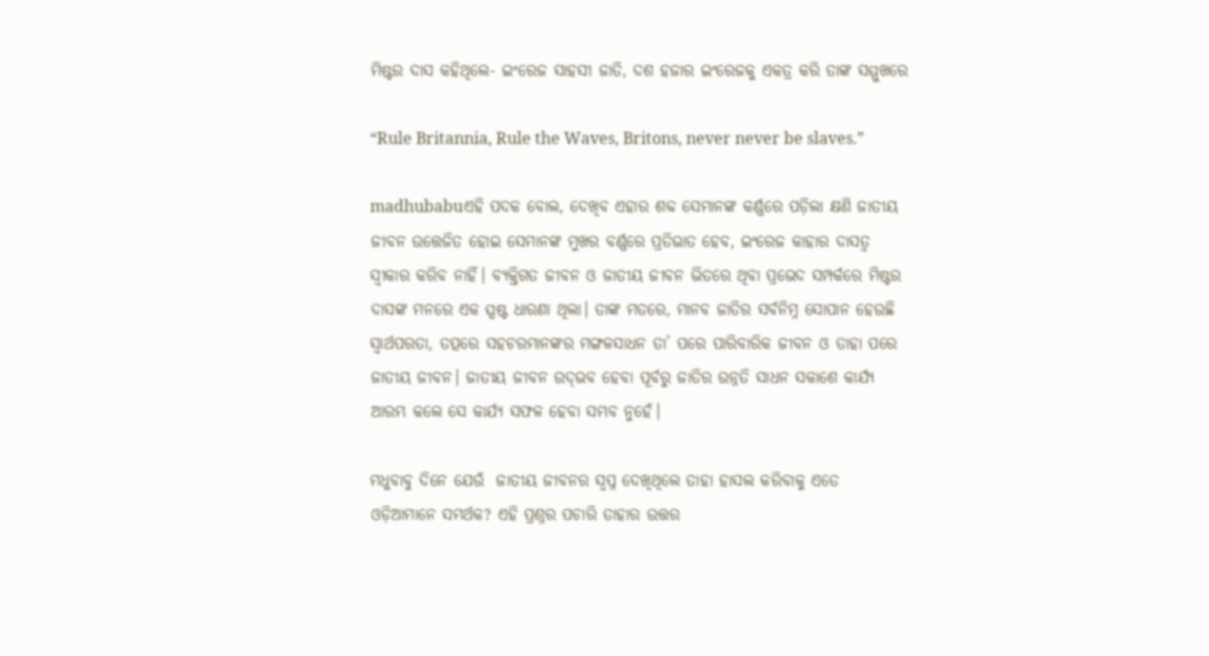ମିଷ୍ଟର ଦାସ କହିଥିଲେ- ଇଂରେଜ ସାହସୀ ଜାତି, ଦଶ ହଜାର ଇଂରେଜକୁ ଏକତ୍ର କରି ତାଙ୍କ ସମ୍ମୁଖରେ

“Rule Britannia, Rule the Waves, Britons, never never be slaves.”

madhubabuଏହି ପଦକ ବୋଲ, ଦେଖିବ ଏହାର ଶବ୍ଦ ସେମାନଙ୍କ କର୍ଣ୍ଣରେ ପଡ଼ିଲା କ୍ଷଣି ଜାତୀୟ ଜୀବନ ଉତ୍ତେଜିତ ହୋଇ ସେମାନଙ୍କ ମୁଖର ବର୍ଣ୍ଣରେ ପ୍ରତିଭାତ ହେବ, ଇଂରେଜ କାହାର ଦାସତ୍ୱ ସ୍ୱୀକାର କରିବ ନାହିଁ। ବ୍ୟକ୍ତିଗତ ଜୀବନ ଓ ଜାତୀୟ ଜୀବନ ଭିତରେ ଥିବା ପ୍ରଭେଦ ସମ୍ପର୍କରେ ମିଷ୍ଟର ଦାସଙ୍କ ମନରେ ଏକ ସ୍ପଷ୍ଟ ଧାରଣା ଥିଲା। ତାଙ୍କ ମତରେ, ମାନବ ଜାତିର ସର୍ବନିମ୍ନ ସୋପାନ ହେଉଛି ସ୍ୱାର୍ଥପରତା, ତତ୍ପରେ ସହଚରମାନଙ୍କର ମଙ୍ଗଳସାଧନ ତା’ ପରେ ପାରିବାରିକ ଜୀବନ ଓ ତାହା ପରେ ଜାତୀୟ ଜୀବନ। ଜାତୀୟ ଜୀବନ ଉଦ୍‌ଭବ ହେବା ପୂର୍ବରୁ ଜାତିର ଉନ୍ନତି ସାଧନ ସକାଶେ କାର୍ଯ୍ୟ ଆରମ୍ଭ କଲେ ସେ କାର୍ଯ୍ୟ ସଫଳ ହେବା ସମ୍ଭବ ନୁହେଁ।

ମଧୁବାବୁ ଦିନେ ଯେଉଁ  ଜାତୀୟ ଜୀବନର ସ୍ୱପ୍ନ ଦେଖିଥିଲେ ତାହା ହାସଲ କରିବାକୁ ଏତେ ଓଡ଼ିଆମାନେ ସମର୍ଥକ? ଏହି ପ୍ରଶ୍ନର ପଚାରି ତାହାର ଉତ୍ତର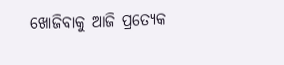ଖୋଜିବାକୁ ଆଜି ପ୍ରତ୍ୟେକ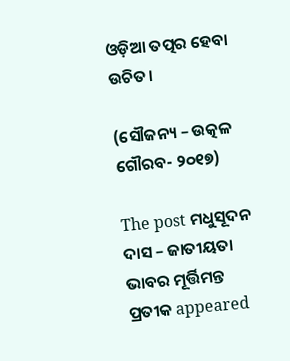ଓଡ଼ିଆ ତତ୍ପର ହେବା ଉଚିତ।

(ସୌଜନ୍ୟ – ଉତ୍କଳ ଗୌରବ- ୨୦୧୭)

The post ମଧୁସୂଦନ ଦାସ – ଜାତୀୟତା ଭାବର ମୂର୍ତ୍ତିମନ୍ତ ପ୍ରତୀକ appeared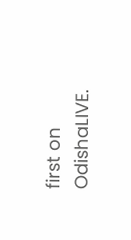first on OdishaLIVE.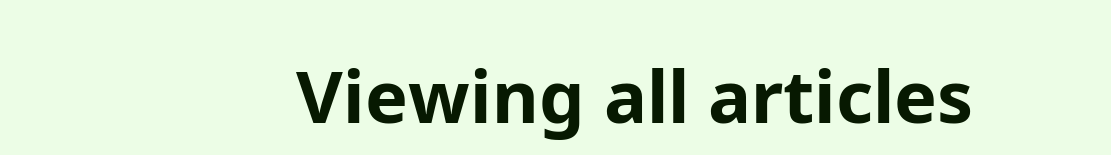Viewing all articles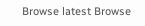Browse latest Browse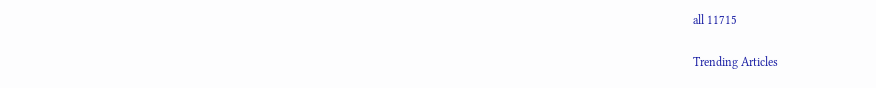all 11715

Trending Articles